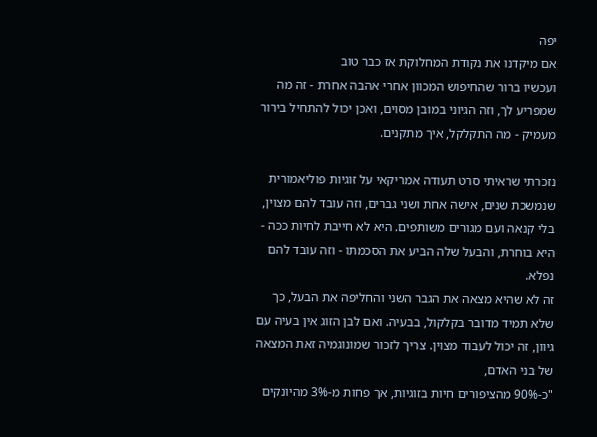יפה
אם מיקדנו את נקודת המחלוקת אז כבר טוב
ועכשיו ברור שהחיפוש המכוון אחרי אהבה אחרת - זה מה שמפריע לך, וזה הגיוני במובן מסוים, ואכן יכול להתחיל בירור מעמיק - מה התקלקל, איך מתקנים.

נזכרתי שראיתי סרט תעודה אמריקאי על זוגיות פוליאמורית שנמשכת שנים, אישה אחת ושני גברים, וזה עובד להם מצוין, בלי קנאה ועם מגורים משותפים. היא לא חייבת לחיות ככה - היא בוחרת, והבעל שלה הביע את הסכמתו - וזה עובד להם נפלא.
זה לא שהיא מצאה את הגבר השני והחליפה את הבעל, כך שלא תמיד מדובר בקלקול, בבעיה. ואם לבן הזוג אין בעיה עם גיוון, זה יכול לעבוד מצוין. צריך לזכור שמונוגמיה זאת המצאה של בני האדם,
"כ-90% מהציפורים חיות בזוגיות, אך פחות מ-3% מהיונקים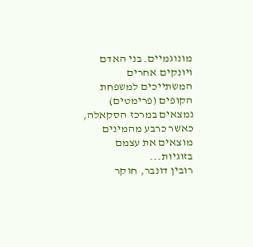מונוגמיים. בני האדם ויונקים אחרים המשתייכים למשפחת הקופים (פרימטים) נמצאים במרכז הסקאלה, כאשר כרבע מהמינים מוצאים את עצמם בזוגיות...
רובין דונבר, חוקר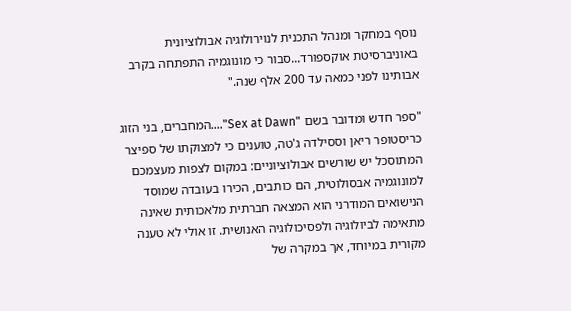נוסף במחקר ומנהל התכנית לנוירולוגיה אבולוציונית באוניברסיטת אוקספורד...סבור כי מונוגמיה התפתחה בקרב אבותינו לפני כמאה עד 200 אלף שנה."

"ספר חדש ומדובר בשם "Sex at Dawn"....המחברים, בני הזוג כריסטופר ריאן וססילדה ג'טה, טוענים כי למצוקתו של ספיצר המתוסכל יש שורשים אבולוציוניים: במקום לצפות מעצמכם למונוגמיה אבסולוטית, הם כותבים, הכירו בעובדה שמוסד הנישואים המודרני הוא המצאה חברתית מלאכותית שאינה מתאימה לביולוגיה ולפסיכולוגיה האנושית. זו אולי לא טענה מקורית במיוחד, אך במקרה של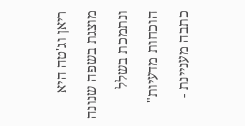ריאן וג'טה היא מוצגת בשפה שנונה ונתמכת בשלל הוכחות מדעיות"
כתבה מעניינת -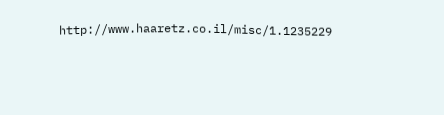http://www.haaretz.co.il/misc/1.1235229